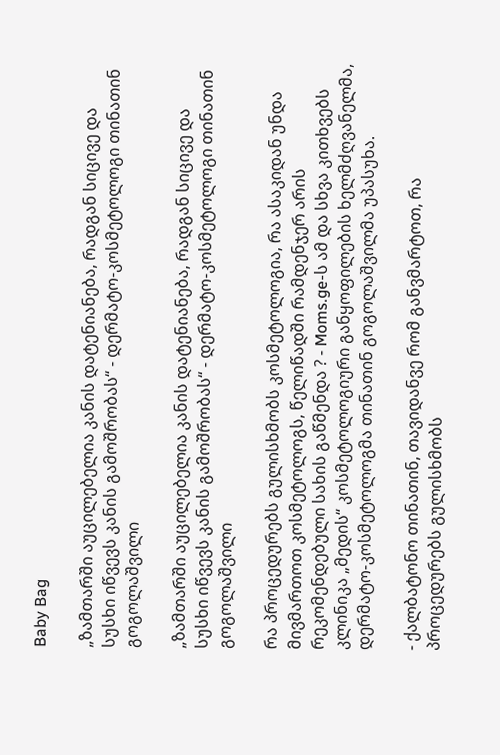Baby Bag

„ზამთარში აუცილებელია კანის დატენიანება, რადგან სიცივე და სუსხი იწვევს კანის გამოშრობას“ - დერმატო-კოსმეტოლოგი თინათინ გოგოლაშვილი

„ზამთარში აუცილებელია კანის დატენიანება, რადგან სიცივე და სუსხი იწვევს კანის გამოშრობას“ - დერმატო-კოსმეტოლოგი თინათინ გოგოლაშვილი

რა პროცედურებს გულისხმობს კოსმეტოლოგია, რა ასაკიდან უნდა მივმართოთ კოსმეტოლოგს, წელიწადში რამდენჯერ არის რეკომენდებული სახის გაწმენდა ? - Moms.ge-ს ამ და სხვა კითხვებს კლინიკა „მედის“ კოსმეტოლოგიური განყოფილების ხელმძღვანელმა, დერმატო-კოსმეტოლოგმა თინათინ გოგოლაშვილმა უპასუხა.

- ქალბატონო თინათინ, თავიდანვე რომ განვმარტოთ, რა პროცედურებს გულისხმობს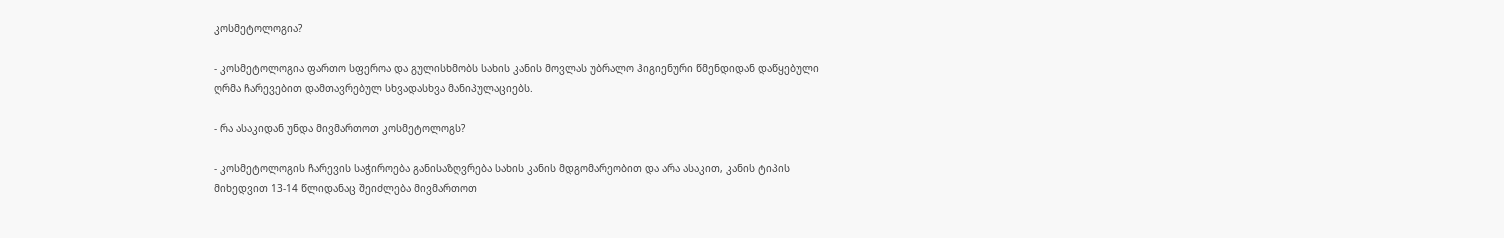კოსმეტოლოგია?

- კოსმეტოლოგია ფართო სფეროა და გულისხმობს სახის კანის მოვლას უბრალო ჰიგიენური წმენდიდან დაწყებული ღრმა ჩარევებით დამთავრებულ სხვადასხვა მანიპულაციებს.

- რა ასაკიდან უნდა მივმართოთ კოსმეტოლოგს?

- კოსმეტოლოგის ჩარევის საჭიროება განისაზღვრება სახის კანის მდგომარეობით და არა ასაკით, კანის ტიპის მიხედვით 13-14 წლიდანაც შეიძლება მივმართოთ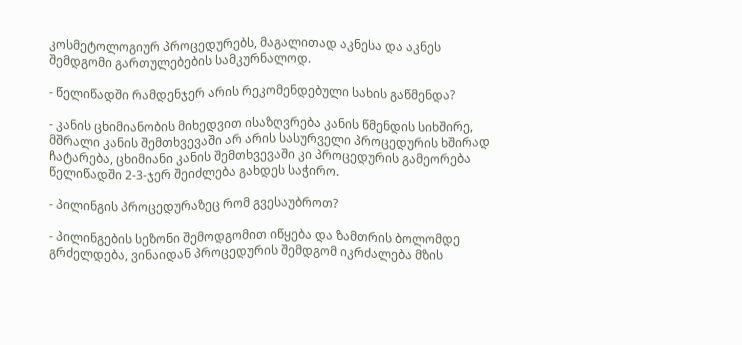კოსმეტოლოგიურ პროცედურებს, მაგალითად აკნესა და აკნეს შემდგომი გართულებების სამკურნალოდ.

- წელიწადში რამდენჯერ არის რეკომენდებული სახის გაწმენდა?

- კანის ცხიმიანობის მიხედვით ისაზღვრება კანის წმენდის სიხშირე, მშრალი კანის შემთხვევაში არ არის სასურველი პროცედურის ხშირად ჩატარება, ცხიმიანი კანის შემთხვევაში კი პროცედურის გამეორება წელიწადში 2-3-ჯერ შეიძლება გახდეს საჭირო.

- პილინგის პროცედურაზეც რომ გვესაუბროთ?

- პილინგების სეზონი შემოდგომით იწყება და ზამთრის ბოლომდე გრძელდება, ვინაიდან პროცედურის შემდგომ იკრძალება მზის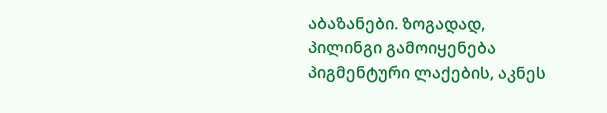აბაზანები. ზოგადად, პილინგი გამოიყენება პიგმენტური ლაქების, აკნეს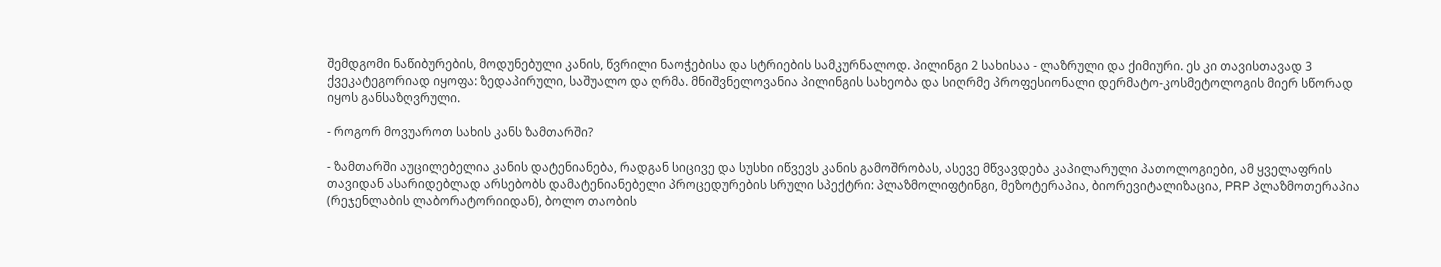შემდგომი ნაწიბურების, მოდუნებული კანის, წვრილი ნაოჭებისა და სტრიების სამკურნალოდ. პილინგი 2 სახისაა - ლაზრული და ქიმიური. ეს კი თავისთავად 3 ქვეკატეგორიად იყოფა: ზედაპირული, საშუალო და ღრმა. მნიშვნელოვანია პილინგის სახეობა და სიღრმე პროფესიონალი დერმატო-კოსმეტოლოგის მიერ სწორად იყოს განსაზღვრული.

- როგორ მოვუაროთ სახის კანს ზამთარში?

- ზამთარში აუცილებელია კანის დატენიანება, რადგან სიცივე და სუსხი იწვევს კანის გამოშრობას, ასევე მწვავდება კაპილარული პათოლოგიები, ამ ყველაფრის თავიდან ასარიდებლად არსებობს დამატენიანებელი პროცედურების სრული სპექტრი: პლაზმოლიფტინგი, მეზოტერაპია, ბიორევიტალიზაცია, PRP პლაზმოთერაპია (რეჯენლაბის ლაბორატორიიდან), ბოლო თაობის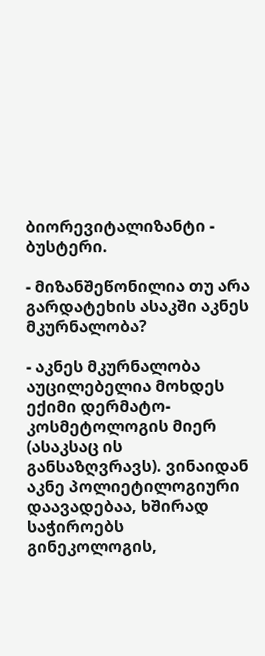ბიორევიტალიზანტი - ბუსტერი.

- მიზანშეწონილია თუ არა გარდატეხის ასაკში აკნეს მკურნალობა?

- აკნეს მკურნალობა აუცილებელია მოხდეს ექიმი დერმატო-კოსმეტოლოგის მიერ (ასაკსაც ის განსაზღვრავს). ვინაიდან აკნე პოლიეტილოგიური დაავადებაა, ხშირად საჭიროებს გინეკოლოგის,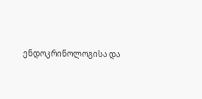ენდოკრინოლოგისა და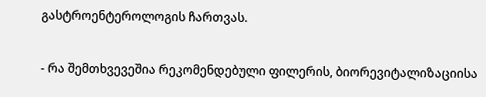გასტროენტეროლოგის ჩართვას.

- რა შემთხვევეშია რეკომენდებული ფილერის, ბიორევიტალიზაციისა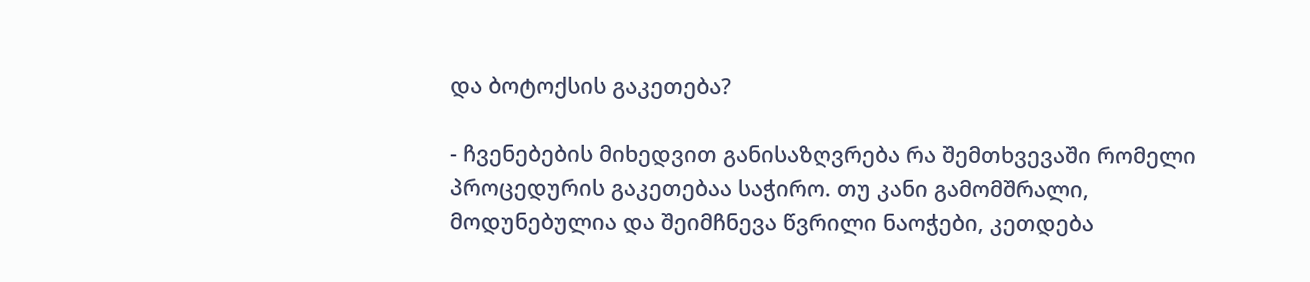და ბოტოქსის გაკეთება?

- ჩვენებების მიხედვით განისაზღვრება რა შემთხვევაში რომელი პროცედურის გაკეთებაა საჭირო. თუ კანი გამომშრალი, მოდუნებულია და შეიმჩნევა წვრილი ნაოჭები, კეთდება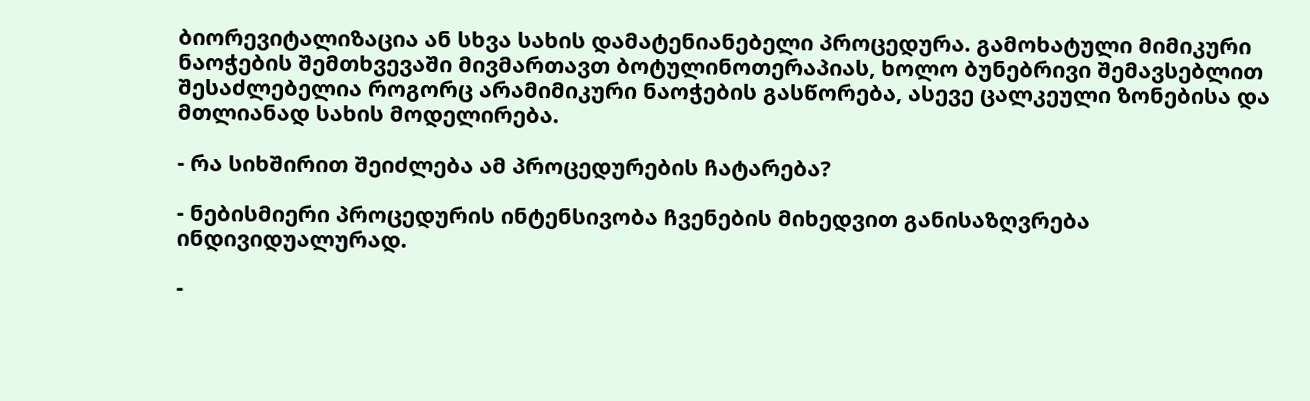ბიორევიტალიზაცია ან სხვა სახის დამატენიანებელი პროცედურა. გამოხატული მიმიკური ნაოჭების შემთხვევაში მივმართავთ ბოტულინოთერაპიას, ხოლო ბუნებრივი შემავსებლით შესაძლებელია როგორც არამიმიკური ნაოჭების გასწორება, ასევე ცალკეული ზონებისა და მთლიანად სახის მოდელირება.

- რა სიხშირით შეიძლება ამ პროცედურების ჩატარება?

- ნებისმიერი პროცედურის ინტენსივობა ჩვენების მიხედვით განისაზღვრება ინდივიდუალურად.

-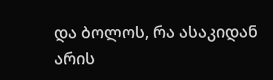და ბოლოს, რა ასაკიდან არის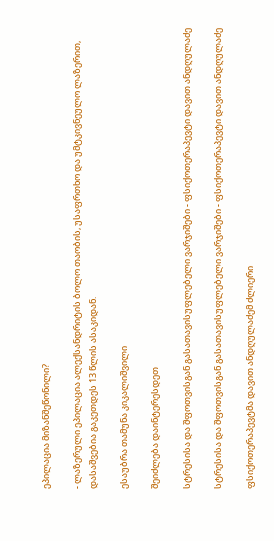ეპილაცია მიზანშეწონილი?

- ლაზერული ეპილაცია ალექსანდრიტის ბოლო თაობის, უსაფრთხო და უმტკივნეულო ლაზერით, დასაშვებია გაკეთდეს 13 წლის ასაკიდან.

ესაუბრა თამუნა კიკალიშვილი

შეიძლება დაინტერესდეთ

სტრესისა და შფოთვისგან გასათავისუფლებელი ვარჯიშები - ფსიქოთერაპევტი დავით ანდღულაძე

სტრესისა და შფოთვისგან გასათავისუფლებელი ვარჯიშები - ფსიქოთერაპევტი დავით ანდღულაძე

ფსიქოთერაპევტმა დავით ანდღულაძემ ძლიერი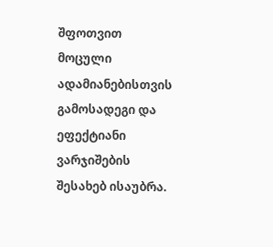შფოთვით მოცული ადამიანებისთვის გამოსადეგი და ეფექტიანი ვარჯიშების შესახებ ისაუბრა.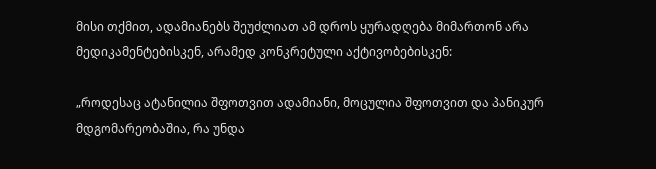მისი თქმით, ადამიანებს შეუძლიათ ამ დროს ყურადღება მიმართონ არა მედიკამენტებისკენ, არამედ კონკრეტული აქტივობებისკენ:

„როდესაც ატანილია შფოთვით ადამიანი, მოცულია შფოთვით და პანიკურ მდგომარეობაშია, რა უნდა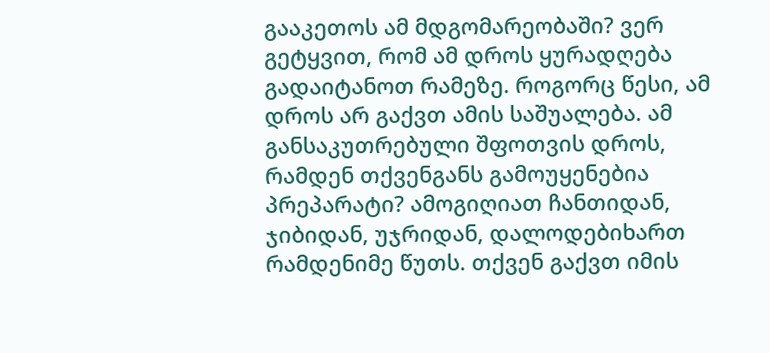გააკეთოს ამ მდგომარეობაში? ვერ გეტყვით, რომ ამ დროს ყურადღება გადაიტანოთ რამეზე. როგორც წესი, ამ დროს არ გაქვთ ამის საშუალება. ამ განსაკუთრებული შფოთვის დროს, რამდენ თქვენგანს გამოუყენებია პრეპარატი? ამოგიღიათ ჩანთიდან, ჯიბიდან, უჯრიდან, დალოდებიხართ რამდენიმე წუთს. თქვენ გაქვთ იმის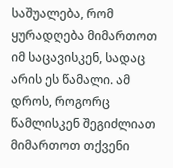საშუალება, რომ ყურადღება მიმართოთ იმ საცავისკენ, სადაც არის ეს წამალი. ამ დროს, როგორც წამლისკენ შეგიძლიათ მიმართოთ თქვენი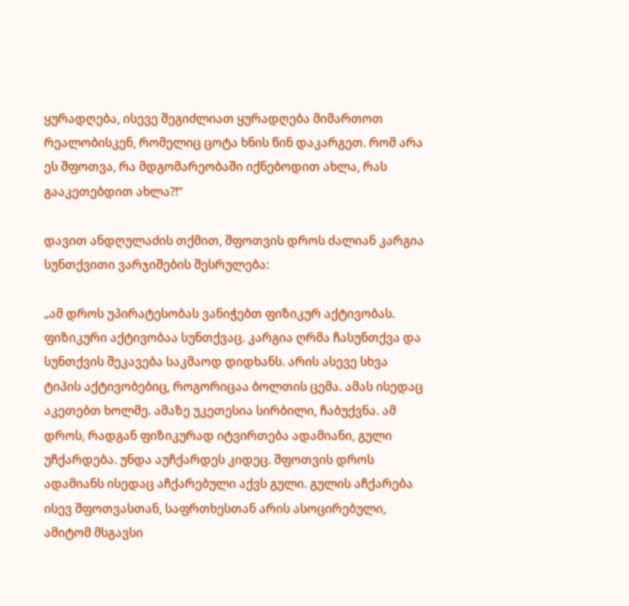ყურადღება, ისევე შეგიძლიათ ყურადღება მიმართოთ რეალობისკენ, რომელიც ცოტა ხნის წინ დაკარგეთ. რომ არა ეს შფოთვა, რა მდგომარეობაში იქნებოდით ახლა, რას გააკეთებდით ახლა?!“

დავით ანდღულაძის თქმით, შფოთვის დროს ძალიან კარგია სუნთქვითი ვარჯიშების შესრულება:

„ამ დროს უპირატესობას ვანიჭებთ ფიზიკურ აქტივობას. ფიზიკური აქტივობაა სუნთქვაც. კარგია ღრმა ჩასუნთქვა და სუნთქვის შეკავება საკმაოდ დიდხანს. არის ასევე სხვა ტიპის აქტივობებიც, როგორიცაა ბოლთის ცემა. ამას ისედაც აკეთებთ ხოლმე. ამაზე უკეთესია სირბილი, ჩაბუქვნა. ამ დროს, რადგან ფიზიკურად იტვირთება ადამიანი, გული უჩქარდება. უნდა აუჩქარდეს კიდეც. შფოთვის დროს ადამიანს ისედაც აჩქარებული აქვს გული. გულის აჩქარება ისევ შფოთვასთან, საფრთხესთან არის ასოცირებული, ამიტომ მსგავსი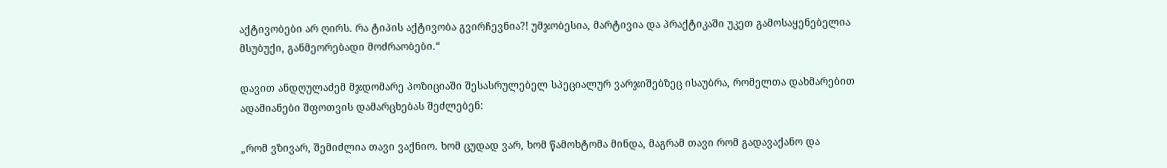აქტივობები არ ღირს. რა ტიპის აქტივობა გვირჩევნია?! უმჯობესია, მარტივია და პრაქტიკაში უკეთ გამოსაყენებელია მსუბუქი, განმეორებადი მოძრაობები.“

დავით ანდღულაძემ მჯდომარე პოზიციაში შესასრულებელ სპეციალურ ვარჯიშებზეც ისაუბრა, რომელთა დახმარებით ადამიანები შფოთვის დამარცხებას შეძლებენ:

„რომ ვზივარ, შემიძლია თავი ვაქნიო. ხომ ცუდად ვარ, ხომ წამოხტომა მინდა, მაგრამ თავი რომ გადავაქანო და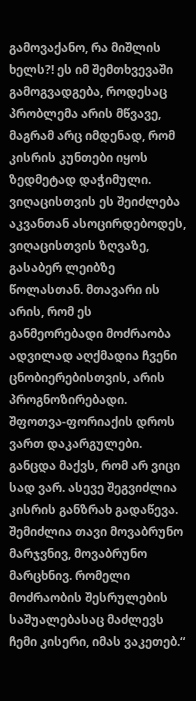გამოვაქანო, რა მიშლის ხელს?! ეს იმ შემთხვევაში გამოგვადგება, როდესაც პრობლემა არის მწვავე, მაგრამ არც იმდენად, რომ კისრის კუნთები იყოს ზედმეტად დაჭიმული. ვიღაცისთვის ეს შეიძლება აკვანთან ასოცირდებოდეს, ვიღაცისთვის ზღვაზე, გასაბერ ლეიბზე წოლასთან. მთავარი ის არის, რომ ეს განმეორებადი მოძრაობა ადვილად აღქმადია ჩვენი ცნობიერებისთვის, არის პროგნოზირებადი. შფოთვა-ფორიაქის დროს ვართ დაკარგულები. განცდა მაქვს, რომ არ ვიცი სად ვარ. ასევე შეგვიძლია კისრის განზრახ გადაწევა. შემიძლია თავი მოვაბრუნო მარჯვნივ, მოვაბრუნო მარცხნივ. რომელი მოძრაობის შესრულების საშუალებასაც მაძლევს ჩემი კისერი, იმას ვაკეთებ.“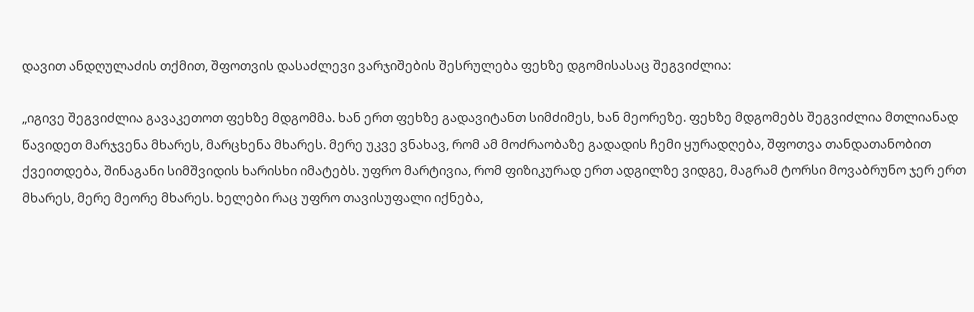დავით ანდღულაძის თქმით, შფოთვის დასაძლევი ვარჯიშების შესრულება ფეხზე დგომისასაც შეგვიძლია:

„იგივე შეგვიძლია გავაკეთოთ ფეხზე მდგომმა. ხან ერთ ფეხზე გადავიტანთ სიმძიმეს, ხან მეორეზე. ფეხზე მდგომებს შეგვიძლია მთლიანად წავიდეთ მარჯვენა მხარეს, მარცხენა მხარეს. მერე უკვე ვნახავ, რომ ამ მოძრაობაზე გადადის ჩემი ყურადღება, შფოთვა თანდათანობით ქვეითდება, შინაგანი სიმშვიდის ხარისხი იმატებს. უფრო მარტივია, რომ ფიზიკურად ერთ ადგილზე ვიდგე, მაგრამ ტორსი მოვაბრუნო ჯერ ერთ მხარეს, მერე მეორე მხარეს. ხელები რაც უფრო თავისუფალი იქნება,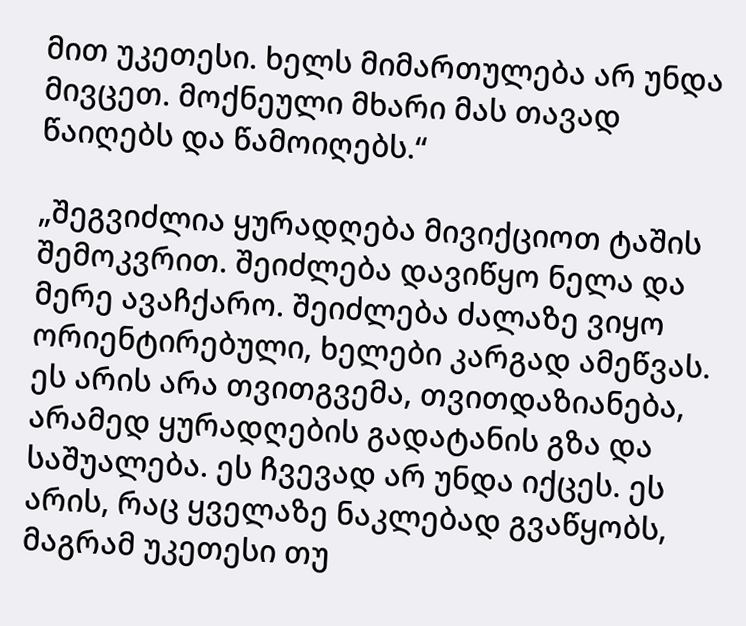მით უკეთესი. ხელს მიმართულება არ უნდა მივცეთ. მოქნეული მხარი მას თავად წაიღებს და წამოიღებს.“

„შეგვიძლია ყურადღება მივიქციოთ ტაშის შემოკვრით. შეიძლება დავიწყო ნელა და მერე ავაჩქარო. შეიძლება ძალაზე ვიყო ორიენტირებული, ხელები კარგად ამეწვას. ეს არის არა თვითგვემა, თვითდაზიანება, არამედ ყურადღების გადატანის გზა და საშუალება. ეს ჩვევად არ უნდა იქცეს. ეს არის, რაც ყველაზე ნაკლებად გვაწყობს, მაგრამ უკეთესი თუ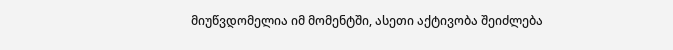მიუწვდომელია იმ მომენტში, ასეთი აქტივობა შეიძლება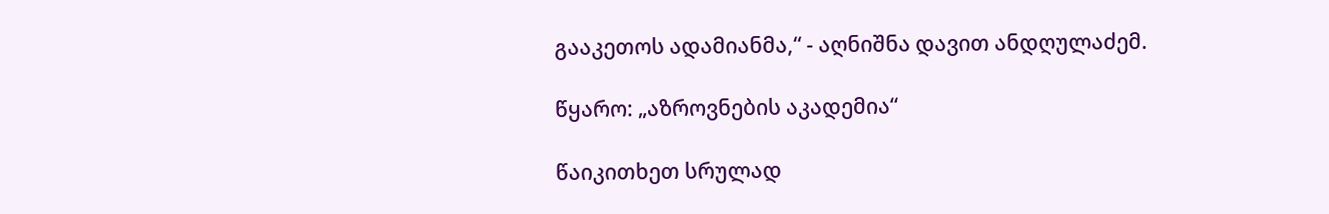გააკეთოს ადამიანმა,“ - აღნიშნა დავით ანდღულაძემ.

წყარო: „აზროვნების აკადემია“

წაიკითხეთ სრულად